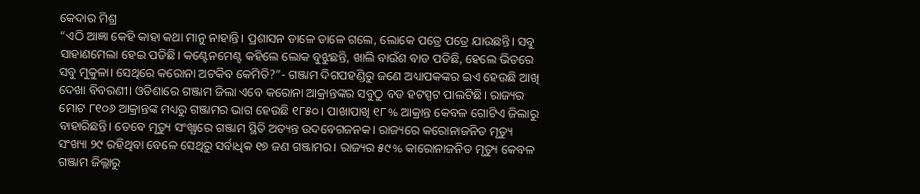କେଦାର ମିଶ୍ର
“ଏଠି ଆଜ୍ଞା କେହି କାହା କଥା ମାନୁ ନାହାନ୍ତି। ପ୍ରଶାସନ ଡାଳେ ଡାଳେ ଗଲେ, ଲୋକେ ପତ୍ରେ ପତ୍ରେ ଯାଉଛନ୍ତି। ସବୁ ସାହାଣମେଲା ହେଇ ପଡିଛି। କଣ୍ଟେନମେଣ୍ଟ କହିଲେ ଲୋକ ବୁଝୁଛନ୍ତି, ଖାଲି ବାଉଁଶ ବାଡ ପଡିଛି, ହେଲେ ଭିତରେ ସବୁ ମୁକୁଳା। ସେଥିରେ କରୋନା ଅଟକିବ କେମିତି?”- ଗଞ୍ଜାମ ଦିଗପହଣ୍ଡିରୁ ଜଣେ ଅଧ୍ୟାପକଙ୍କର ଇଏ ହେଉଛି ଆଖି ଦେଖା ବିବରଣୀ। ଓଡିଶାରେ ଗଞ୍ଜାମ ଜିଲା ଏବେ କରୋନା ଆକ୍ରାନ୍ତଙ୍କର ସବୁଠୁ ବଡ ହଟସ୍ପଟ ପାଲଟିଛି। ରାଜ୍ୟର ମୋଟ ୮୧୦୬ ଆକ୍ରାନ୍ତଙ୍କ ମଧ୍ୟରୁ ଗଞ୍ଜାମର ଭାଗ ହେଉଛି ୧୮୫୦। ପାଖାପାଖି ୧୮% ଆକ୍ରାନ୍ତ କେବଳ ଗୋଟିଏ ଜିଲାରୁ ବାହାରିଛନ୍ତି। ତେବେ ମୃତ୍ୟୁ ସଂଖ୍ଯାରେ ଗଞ୍ଜାମ ସ୍ଥିତି ଅତ୍ୟନ୍ତ ଉଦବେଗଜନକ। ରାଜ୍ୟରେ କରୋନାଜନିତ ମୃତ୍ୟୁ ସଂଖ୍ୟା ୨୯ ରହିଥିବା ବେଳେ ସେଥିରୁ ସର୍ବାଧିକ ୧୭ ଜଣ ଗଞ୍ଜାମର। ରାଜ୍ୟର ୫୯% କାରୋନାଜନିତ ମୃତ୍ୟୁ କେବଳ ଗଞ୍ଜାମ ଜିଲ୍ଲାରୁ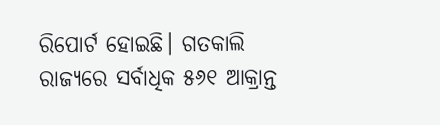ରିପୋର୍ଟ ହୋଇଛି। ଗତକାଲି ରାଜ୍ୟରେ ସର୍ବାଧିକ ୫୬୧ ଆକ୍ରାନ୍ତ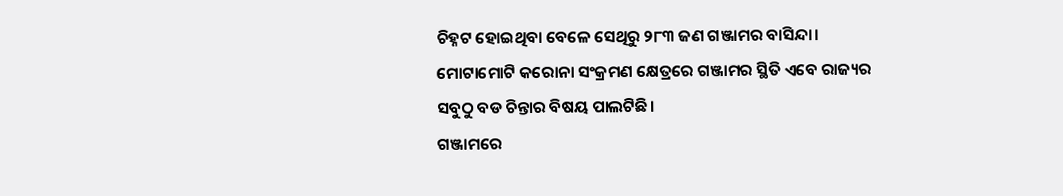ଚିହ୍ନଟ ହୋଇଥିବା ବେଳେ ସେଥିରୁ ୨୮୩ ଜଣ ଗଞ୍ଜାମର ବାସିନ୍ଦା। ମୋଟାମୋଟି କରୋନା ସଂକ୍ରମଣ କ୍ଷେତ୍ରରେ ଗଞ୍ଜାମର ସ୍ଥିତି ଏବେ ରାଜ୍ୟର ସବୁଠୁ ବଡ ଚିନ୍ତାର ବିଷୟ ପାଲଟିଛି।
ଗଞ୍ଜାମରେ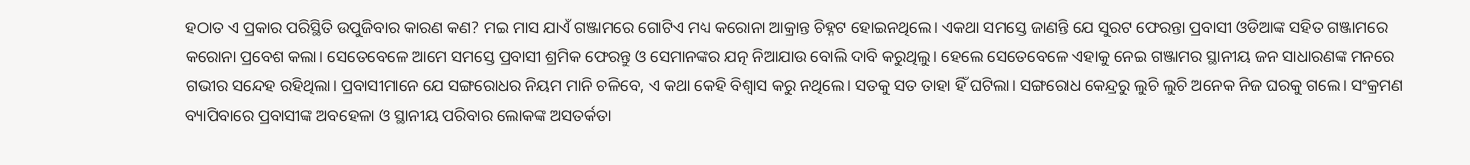ହଠାତ ଏ ପ୍ରକାର ପରିସ୍ଥିତି ଉପୁଜିବାର କାରଣ କଣ? ମଇ ମାସ ଯାଏଁ ଗଞ୍ଜାମରେ ଗୋଟିଏ ମଧ୍ୟ କରୋନା ଆକ୍ରାନ୍ତ ଚିହ୍ନଟ ହୋଇନଥିଲେ। ଏକଥା ସମସ୍ତେ ଜାଣନ୍ତି ଯେ ସୁରଟ ଫେରନ୍ତା ପ୍ରବାସୀ ଓଡିଆଙ୍କ ସହିତ ଗଞ୍ଜାମରେ କରୋନା ପ୍ରବେଶ କଲା। ସେତେବେଳେ ଆମେ ସମସ୍ତେ ପ୍ରବାସୀ ଶ୍ରମିକ ଫେରନ୍ତୁ ଓ ସେମାନଙ୍କର ଯତ୍ନ ନିଆଯାଉ ବୋଲି ଦାବି କରୁଥିଲୁ। ହେଲେ ସେତେବେଳେ ଏହାକୁ ନେଇ ଗଞ୍ଜାମର ସ୍ଥାନୀୟ ଜନ ସାଧାରଣଙ୍କ ମନରେ ଗଭୀର ସନ୍ଦେହ ରହିଥିଲା। ପ୍ରବାସୀମାନେ ଯେ ସଙ୍ଗରୋଧର ନିୟମ ମାନି ଚଳିବେ, ଏ କଥା କେହି ବିଶ୍ଵାସ କରୁ ନଥିଲେ। ସତକୁ ସତ ତାହା ହିଁ ଘଟିଲା। ସଙ୍ଗରୋଧ କେନ୍ଦ୍ରରୁ ଲୁଚି ଲୁଚି ଅନେକ ନିଜ ଘରକୁ ଗଲେ। ସଂକ୍ରମଣ ବ୍ୟାପିବାରେ ପ୍ରବାସୀଙ୍କ ଅବହେଳା ଓ ସ୍ଥାନୀୟ ପରିବାର ଲୋକଙ୍କ ଅସତର୍କତା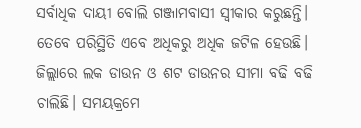ସର୍ବାଧିକ ଦାୟୀ ବୋଲି ଗଞ୍ଜାମବାସୀ ସ୍ଵୀକାର କରୁଛନ୍ତି।
ତେବେ ପରିସ୍ଥିତି ଏବେ ଅଧିକରୁ ଅଧିକ ଜଟିଳ ହେଉଛି। ଜିଲ୍ଲାରେ ଲକ ଡାଉନ ଓ ଶଟ ଡାଉନର ସୀମା ବଢି ବଢି ଚାଲିଛି। ସମୟକ୍ରମେ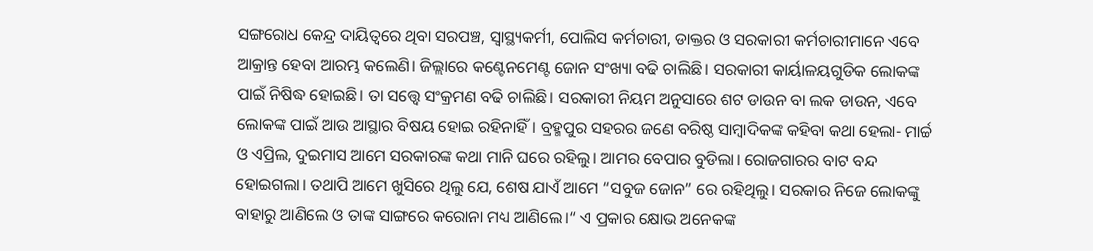ସଙ୍ଗରୋଧ କେନ୍ଦ୍ର ଦାୟିତ୍ବରେ ଥିବା ସରପଞ୍ଚ, ସ୍ୱାସ୍ଥ୍ୟକର୍ମୀ, ପୋଲିସ କର୍ମଚାରୀ, ଡାକ୍ତର ଓ ସରକାରୀ କର୍ମଚାରୀମାନେ ଏବେ ଆକ୍ରାନ୍ତ ହେବା ଆରମ୍ଭ କଲେଣି। ଜିଲ୍ଲାରେ କଣ୍ଟେନମେଣ୍ଟ ଜୋନ ସଂଖ୍ୟା ବଢି ଚାଲିଛି। ସରକାରୀ କାର୍ୟାଳୟଗୁଡିକ ଲୋକଙ୍କ ପାଇଁ ନିଷିଦ୍ଧ ହୋଇଛି। ତା ସତ୍ତ୍ୱେ ସଂକ୍ରମଣ ବଢି ଚାଲିଛି। ସରକାରୀ ନିୟମ ଅନୁସାରେ ଶଟ ଡାଉନ ବା ଲକ ଡାଉନ, ଏବେ ଲୋକଙ୍କ ପାଇଁ ଆଉ ଆସ୍ଥାର ବିଷୟ ହୋଇ ରହିନାହିଁ। ବ୍ରହ୍ମପୁର ସହରର ଜଣେ ବରିଷ୍ଠ ସାମ୍ବାଦିକଙ୍କ କହିବା କଥା ହେଲା- ମାର୍ଚ୍ଚ ଓ ଏପ୍ରିଲ, ଦୁଇମାସ ଆମେ ସରକାରଙ୍କ କଥା ମାନି ଘରେ ରହିଲୁ। ଆମର ବେପାର ବୁଡିଲା। ରୋଜଗାରର ବାଟ ବନ୍ଦ ହୋଇଗଲା। ତଥାପି ଆମେ ଖୁସିରେ ଥିଲୁ ଯେ, ଶେଷ ଯାଏଁ ଆମେ “ସବୁଜ ଜୋନ” ରେ ରହିଥିଲୁ। ସରକାର ନିଜେ ଲୋକଙ୍କୁ ବାହାରୁ ଆଣିଲେ ଓ ତାଙ୍କ ସାଙ୍ଗରେ କରୋନା ମଧ୍ୟ ଆଣିଲେ।“ ଏ ପ୍ରକାର କ୍ଷୋଭ ଅନେକଙ୍କ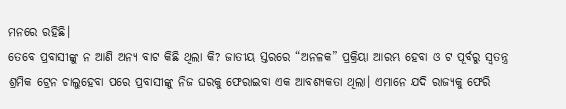ମନରେ ରହିଛି।
ତେବେ ପ୍ରବାସୀଙ୍କୁ ନ ଆଣି ଅନ୍ୟ ବାଟ କିଛି ଥିଲା କି? ଜାତୀୟ ସ୍ତରରେ “ଅନଳକ” ପ୍ରକ୍ରିୟା ଆରମ୍ଭ ହେବା ଓ ଟ ପୂର୍ବରୁ ସ୍ବତନ୍ତ୍ର ଶ୍ରମିକ ଟ୍ରେନ ଚାଲୁହେବା ପରେ ପ୍ରବାସୀଙ୍କୁ ନିଜ ଘରକୁ ଫେରାଇବା ଏକ ଆବଶ୍ୟକତା ଥିଲା। ଏମାନେ ଯଦି ରାଜ୍ୟକୁ ଫେରି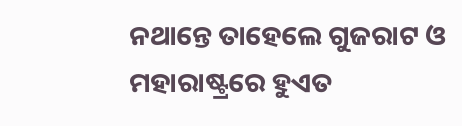ନଥାନ୍ତେ ତାହେଲେ ଗୁଜରାଟ ଓ ମହାରାଷ୍ଟ୍ରରେ ହୁଏତ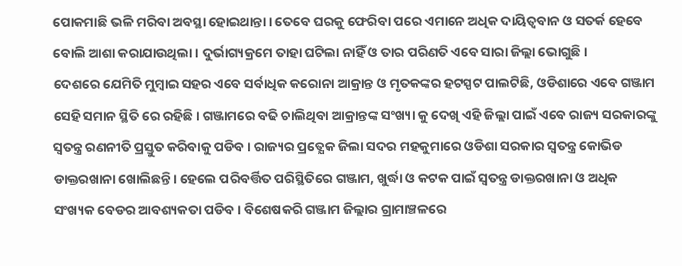ପୋକମାଛି ଭଳି ମରିବା ଅବସ୍ଥା ହୋଇଥାନ୍ତା। ତେବେ ଘରକୁ ଫେରିବା ପରେ ଏମାନେ ଅଧିକ ଦାୟିତ୍ଵବାନ ଓ ସତର୍କ ହେବେ ବୋଲି ଆଶା କରାଯାଉଥିଲା। ଦୁର୍ଭାଗ୍ୟକ୍ରମେ ତାହା ଘଟିଲା ନାହିଁ ଓ ତାର ପରିଣତି ଏବେ ସାରା ଜିଲ୍ଲା ଭୋଗୁଛି।
ଦେଶରେ ଯେମିତି ମୁମ୍ବାଇ ସହର ଏବେ ସର୍ବାଧିକ କରୋନା ଆକ୍ରାନ୍ତ ଓ ମୃତକଙ୍କର ହଟସ୍ପଟ ପାଲଟିଛି, ଓଡିଶାରେ ଏବେ ଗଞ୍ଜାମ ସେହି ସମାନ ସ୍ଥିତି ରେ ରହିଛି। ଗଞ୍ଜାମରେ ବଢି ଚାଲିଥିବା ଆକ୍ରାନ୍ତଙ୍କ ସଂଖ୍ୟା କୁ ଦେଖି ଏହି ଜିଲ୍ଲା ପାଇଁ ଏବେ ରାଜ୍ୟ ସରକାରଙ୍କୁ ସ୍ଵତନ୍ତ୍ର ରଣନୀତି ପ୍ରସ୍ତୁତ କରିବାକୁ ପଡିବ। ରାଜ୍ୟର ପ୍ରତ୍ଯେକ ଜିଲା ସଦର ମହକୁମାରେ ଓଡିଶା ସରକାର ସ୍ଵତନ୍ତ୍ର କୋଭିଡ ଡାକ୍ତରଖାନା ଖୋଲିଛନ୍ତି। ହେଲେ ପରିବର୍ତ୍ତିତ ପରିସ୍ଥିତିରେ ଗଞ୍ଜାମ, ଖୁର୍ଦ୍ଧା ଓ କଟକ ପାଇଁ ସ୍ଵତନ୍ତ୍ର ଡାକ୍ତରଖାନା ଓ ଅଧିକ ସଂଖ୍ୟକ ବେଡର ଆବଶ୍ୟକତା ପଡିବ। ବିଶେଷକରି ଗଞ୍ଜାମ ଜିଲ୍ଲାର ଗ୍ରାମାଞ୍ଚଳରେ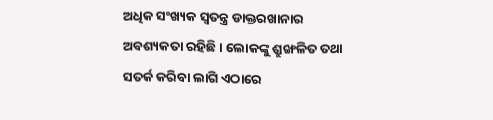ଅଧିକ ସଂଖ୍ୟକ ସ୍ଵତନ୍ତ୍ର ଡାକ୍ତରଖାନାର ଅବଶ୍ୟକତା ରହିଛି। ଲୋକଙ୍କୁ ଶ୍ରୁଙ୍ଖଳିତ ତଥା ସତର୍କ କରିବା ଲାଗି ଏଠାରେ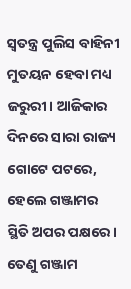ସ୍ଵତନ୍ତ୍ର ପୁଲିସ ବାହିନୀ ମୁତୟନ ହେବା ମଧ୍ୟ ଜରୁରୀ। ଆଜିକାର ଦିନରେ ସାରା ରାଜ୍ୟ ଗୋଟେ ପଟରେ, ହେଲେ ଗଞ୍ଜାମର ସ୍ଥିତି ଅପର ପକ୍ଷରେ। ତେଣୁ ଗଞ୍ଜାମ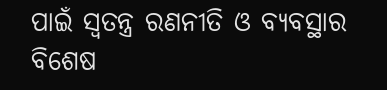ପାଇଁ ସ୍ଵତନ୍ତ୍ର ରଣନୀତି ଓ ବ୍ୟବସ୍ଥାର ବିଶେଷ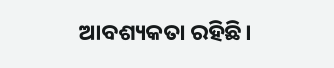ଆବଶ୍ୟକତା ରହିଛି।